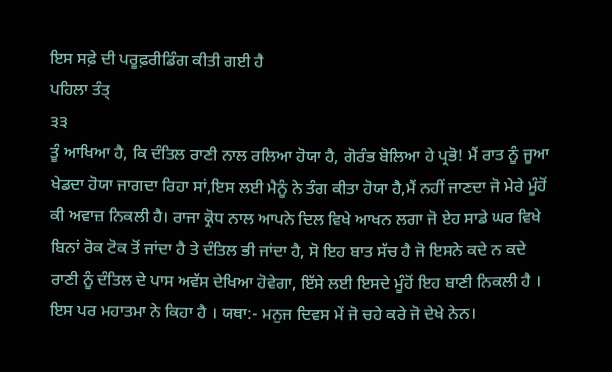ਇਸ ਸਫ਼ੇ ਦੀ ਪਰੂਫ਼ਰੀਡਿੰਗ ਕੀਤੀ ਗਈ ਹੈ
ਪਹਿਲਾ ਤੰਤ੍
੩੩
ਤੂੰ ਆਖਿਆ ਹੈ, ਕਿ ਦੰਤਿਲ ਰਾਣੀ ਨਾਲ ਰਲਿਆ ਹੋਯਾ ਹੈ, ਗੋਰੰਭ ਬੋਲਿਆ ਹੇ ਪ੍ਰਭੋ! ਮੈਂ ਰਾਤ ਨੂੰ ਜੂਆ ਖੇਡਦਾ ਹੋਯਾ ਜਾਗਦਾ ਰਿਹਾ ਸਾਂ,ਇਸ ਲਈ ਮੈਨੂੰ ਨੇ ਤੰਗ ਕੀਤਾ ਹੋਯਾ ਹੈ,ਮੈਂ ਨਹੀਂ ਜਾਣਦਾ ਜੋ ਮੇਰੇ ਮੂੰਹੋਂ ਕੀ ਅਵਾਜ਼ ਨਿਕਲੀ ਹੈ। ਰਾਜਾ ਕ੍ਰੋਧ ਨਾਲ ਆਪਨੇ ਦਿਲ ਵਿਖੇ ਆਖਨ ਲਗਾ ਜੋ ਏਹ ਸਾਡੇ ਘਰ ਵਿਖੇ ਬਿਨਾਂ ਰੋਕ ਟੋਕ ਤੋਂ ਜਾਂਦਾ ਹੈ ਤੇ ਦੰਤਿਲ ਭੀ ਜਾਂਦਾ ਹੈ, ਸੋ ਇਹ ਬਾਤ ਸੱਚ ਹੈ ਜੋ ਇਸਨੇ ਕਦੇ ਨ ਕਦੇ ਰਾਣੀ ਨੂੰ ਦੰਤਿਲ ਦੇ ਪਾਸ ਅਵੱਸ ਦੇਖਿਆ ਹੋਵੇਗਾ, ਇੱਸੇ ਲਈ ਇਸਦੇ ਮੂੰਹੋਂ ਇਹ ਬਾਣੀ ਨਿਕਲੀ ਹੈ । ਇਸ ਪਰ ਮਹਾਤਮਾ ਨੇ ਕਿਹਾ ਹੈ । ਯਥਾ:- ਮਨੁਜ ਦਿਵਸ ਮੇਂ ਜੋ ਚਹੇ ਕਰੇ ਜੋ ਦੇਖੇ ਨੇਨ।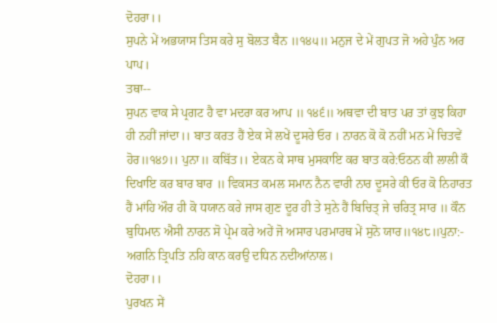ਦੋਹਰਾ।।
ਸੁਪਨੇ ਮੇਂ ਅਭਯਾਸ ਤਿਸ ਕਰੇ ਸੁ ਬੋਲਤ ਬੈਨ ॥੧੪੫॥ ਮਨੁਜ ਦੇ ਮੇਂ ਗੁਪਤ ਜੋ ਅਹੇ ਪੁੰਨ ਅਰ ਪਾਪ।
ਤਥਾ--
ਸੁਪਨ ਵਾਕ ਸੇ ਪ੍ਰਗਟ ਹੈ ਵਾ ਮਦਰਾ ਕਰ ਆਪ ॥ ੧੪੬॥ ਅਥਵਾ ਦੀ ਬਾਤ ਪਰ ਤਾਂ ਕੁਝ ਕਿਹਾ ਹੀ ਨਹੀਂ ਜਾਂਦਾ।। ਬਾਤ ਕਰਤ ਹੈਂ ਏਕ ਸੇਂ ਲਖੇਂ ਦੂਸਰੇ ਓਰ । ਨਾਰਨ ਕੋ ਕੋ ਨਹੀਂ ਮਨ ਮੇਂ ਚਿਤਵੇਂ ਹੋਰ॥੧੪੭।। ਪੁਨਾ॥ ਕਬਿੱਤ।। ਏਕਨ ਕੇ ਸਾਥ ਮੁਸਕਾਇ ਕਰ ਬਾਤ ਕਰੇ:ਓਠਨ ਕੀ ਲਾਲੀ ਕੌ ਦਿਖਾਇ ਕਰ ਬਾਰ ਬਾਰ ॥ ਵਿਕਸਤ ਕਮਲ ਸਮਾਨ ਨੈਨ ਵਾਰੀ ਨਾਰ ਦੂਸਰੇ ਕੀ ਓਰ ਕੋ ਨਿਹਾਰਤ ਹੈਂ ਮਾਂਹਿ ਔਰ ਹੀ ਕੋ ਧਯਾਨ ਕਰੇ ਜਾਸ ਗੁਣ ਦੂਰ ਹੀ ਤੇ ਸੁਨੇ ਹੈਂ ਬਿਚਿਤ੍ ਜੇ ਚਰਿਤ੍ਰ ਸਾਰ ॥ ਕੌਨ ਬੁਧਿਮਾਨ ਐਸੀ ਨਾਰਨ ਸੋ ਪ੍ਰੇਮ ਕਰੇ ਅਹੇਂ ਜੋ ਅਸਾਰ ਪਰਮਾਰਥ ਮੇਂ ਸੁਨੋ ਯਾਰ॥੧੪੮॥ਪੁਨਾ:- ਅਗਨਿ ਤ੍ਰਿਪਤਿ ਨਹਿ ਕਾਨ ਕਰਉ ਦਧਿਨ ਨਦੀਆਂਨਾਲ।
ਦੋਹਰਾ।।
ਪੁਰਖਨ ਸੇਂ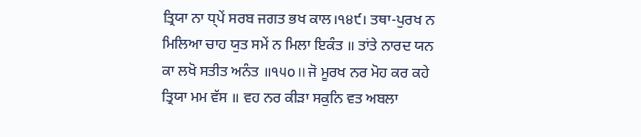ਤ੍ਰਿਯਾ ਨਾ ਧ੍ਪੇਂ ਸਰਬ ਜਗਤ ਭਖ ਕਾਲ।੧੪੯। ਤਥਾ-ਪੁਰਖ ਨ ਮਿਲਿਆ ਚਾਹ ਯੁਤ ਸਮੇਂ ਨ ਮਿਲਾ ਇਕੰਤ ॥ ਤਾਂਤੇ ਨਾਰਦ ਯਨ ਕਾ ਲਖੋ ਸਤੀਤ ਅਨੰਤ ॥੧੫o।। ਜੋ ਮੂਰਖ ਨਰ ਮੋਹ ਕਰ ਕਹੇ ਤ੍ਰਿਯਾ ਮਮ ਵੱਸ ॥ ਵਹ ਨਰ ਕੀੜਾ ਸਕੁਨਿ ਵਤ ਅਬਲਾ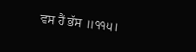ਵਸ ਹੈਂ ਭੱਸ ॥੧੧੫।